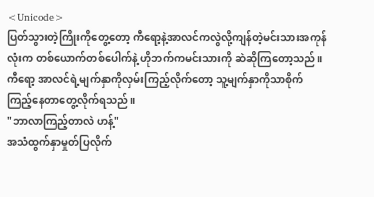<Unicode>
ပြတ်သွားတဲ့ကြိုးကိုတွေ့တော့ ကီရော့နဲ့အာလင်ကလွဲလို့ကျန်တဲ့မင်းသားအကုန်လုံးက တစ်ယောက်တစ်ပေါက်နဲ့ ဟိုဘက်ကမင်းသားကို ဆဲဆိုကြတော့သည်။ကီရော့ အာလင်ရဲ့မျက်နှာကိုလှမ်းကြည့်လိုက်တော့ သူ့မျက်နှာကိုသာစိုက်ကြည့်နေတာတွေ့လိုက်ရသည်။
"ဘာလာကြည့်တာလဲ ဟန့်"
အသံထွက်နှာမှုတ်ပြလိုက်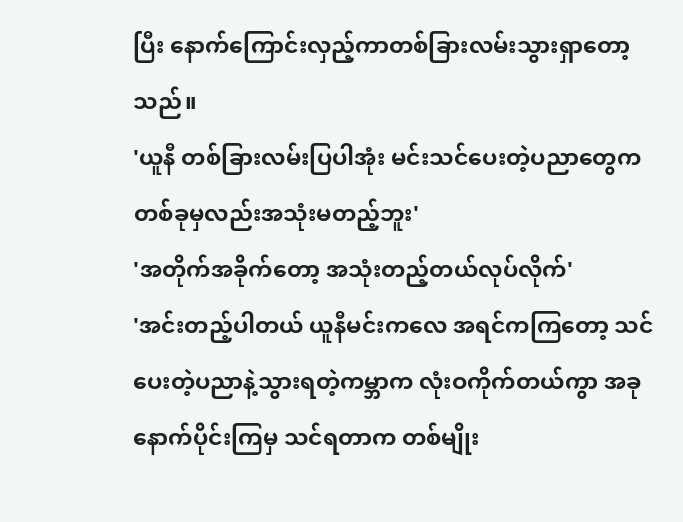ပြီး နောက်ကြောင်းလှည့်ကာတစ်ခြားလမ်းသွားရှာတော့သည်။
'ယူနီ တစ်ခြားလမ်းပြပါအုံး မင်းသင်ပေးတဲ့ပညာတွေက တစ်ခုမှလည်းအသုံးမတည့်ဘူး'
'အတိုက်အခိုက်တော့ အသုံးတည့်တယ်လုပ်လိုက်'
'အင်းတည့်ပါတယ် ယူနီမင်းကလေ အရင်ကကြတော့ သင်ပေးတဲ့ပညာနဲ့သွားရတဲ့ကမ္ဘာက လုံးဝကိုက်တယ်ကွာ အခုနောက်ပိုင်းကြမှ သင်ရတာက တစ်မျိုး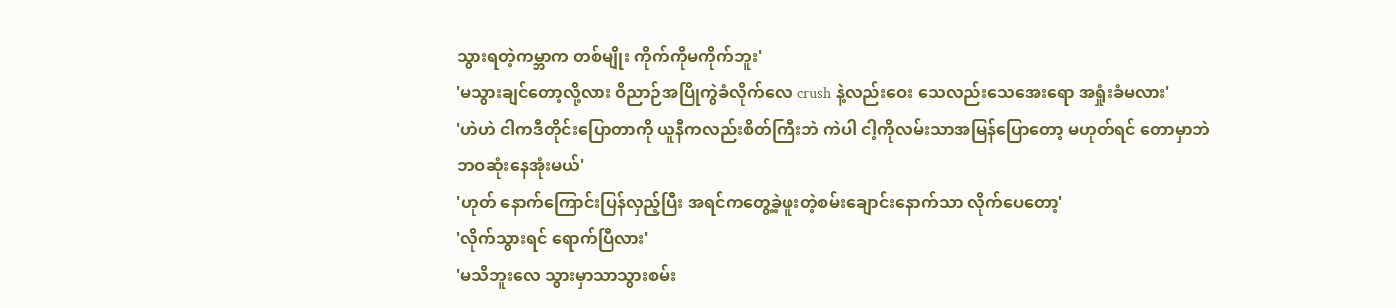သွားရတဲ့ကမ္ဘာက တစ်မျိုး ကိုက်ကိုမကိုက်ဘူး'
'မသွားချင်တော့လို့လား ဝိညာဉ်အပြိုကွဲခံလိုက်လေ crush နဲ့လည်းဝေး သေလည်းသေအေးရော အရှုံးခံမလား'
'ဟဲဟဲ ငါကဒီတိုင်းပြောတာကို ယူနီကလည်းစိတ်ကြီးဘဲ ကဲပါ ငါ့ကိုလမ်းသာအမြန်ပြောတော့ မဟုတ်ရင် တောမှာဘဲ ဘဝဆုံးနေအုံးမယ်'
'ဟုတ် နောက်ကြောင်းပြန်လှည့်ပြီး အရင်ကတွေ့ခဲ့ဖူးတဲ့စမ်းချောင်းနောက်သာ လိုက်ပေတော့'
'လိုက်သွားရင် ရောက်ပြီလား'
'မသိဘူးလေ သွားမှာသာသွားစမ်း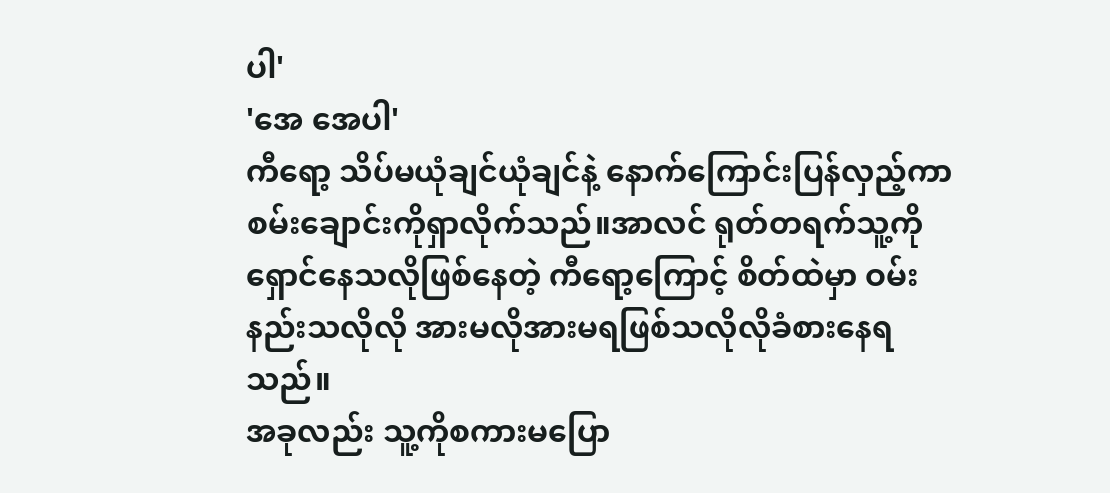ပါ'
'အေ အေပါ'
ကီရော့ သိပ်မယုံချင်ယုံချင်နဲ့ နောက်ကြောင်းပြန်လှည့်ကာ စမ်းချောင်းကိုရှာလိုက်သည်။အာလင် ရုတ်တရက်သူ့ကိုရှောင်နေသလိုဖြစ်နေတဲ့ ကီရော့ကြောင့် စိတ်ထဲမှာ ဝမ်းနည်းသလိုလို အားမလိုအားမရဖြစ်သလိုလိုခံစားနေရသည်။
အခုလည်း သူ့ကိုစကားမပြော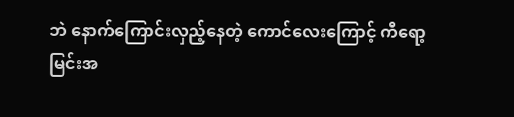ဘဲ နောက်ကြောင်းလှည့်နေတဲ့ ကောင်လေးကြောင့် ကီရော့မြင်းအ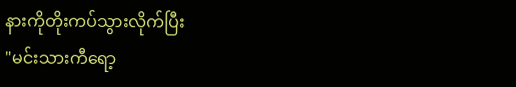နားကိုတိုးကပ်သွားလိုက်ပြီး
"မင်းသားကီရော့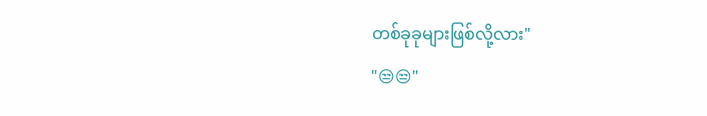တစ်ခုခုများဖြစ်လို့လား"
"😒😒"